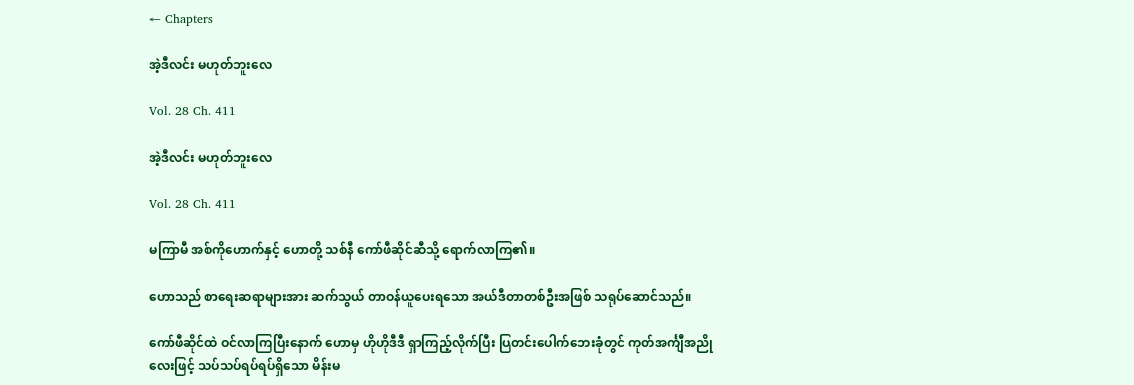← Chapters

အဲ့ဒီလင်း မဟုတ်ဘူးလေ

Vol. 28 Ch. 411

အဲ့ဒီလင်း မဟုတ်ဘူးလေ

Vol. 28 Ch. 411

မကြာမီ အစ်ကိုဟောက်နှင့် ဟောတို့ သစ်နီ ကော်ဖီဆိုင်ဆီသို့ ရောက်လာကြ၏။

ဟောသည် စာရေးဆရာများအား ဆက်သွယ် တာဝန်ယူပေးရသော အယ်ဒီတာတစ်ဦးအဖြစ် သရုပ်ဆောင်သည်။

ကော်ဖီဆိုင်ထဲ ဝင်လာကြပြီးနောက် ဟောမှ ဟိုဟိုဒီဒီ ရှာကြည့်လိုက်ပြီး ပြတင်းပေါက်ဘေးခုံတွင် ကုတ်အင်္ကျီအညိုလေးဖြင့် သပ်သပ်ရပ်ရပ်ရှိသော မိန်းမ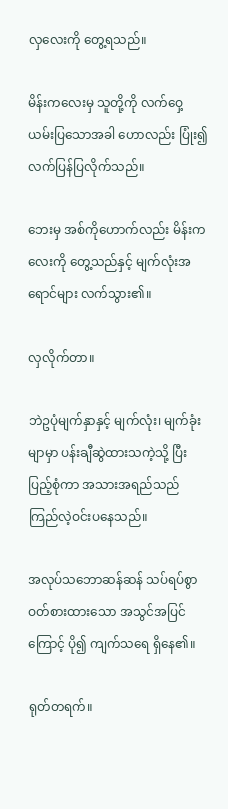လှလေးကို တွေ့ရသည်။

မိန်းကလေးမှ သူတို့ကို လက်ဝှေ့ယမ်းပြသောအခါ ဟောလည်း ပြုံး၍ လက်ပြန်ပြလိုက်သည်။

ဘေးမှ အစ်ကိုဟောက်လည်း မိန်းကလေးကို တွေ့သည်နှင့် မျက်လုံးအရောင်များ လက်သွား၏။

လှလိုက်တာ။

ဘဲဥပုံမျက်နှာနှင့် မျက်လုံး၊ မျက်ခုံးမျာမှာ ပန်းချီဆွဲထားသကဲ့သို့ ပြီးပြည့်စုံကာ အသားအရည်သည် ကြည်လဲ့ဝင်းပနေသည်။

အလုပ်သဘောဆန်ဆန် သပ်ရပ်စွာ ဝတ်စားထားသော အသွင်အပြင်ကြောင့် ပို၍ ကျက်သရေ ရှိနေ၏။

ရုတ်တရက်။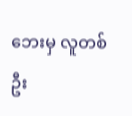ဘေးမှ လူတစ်ဦး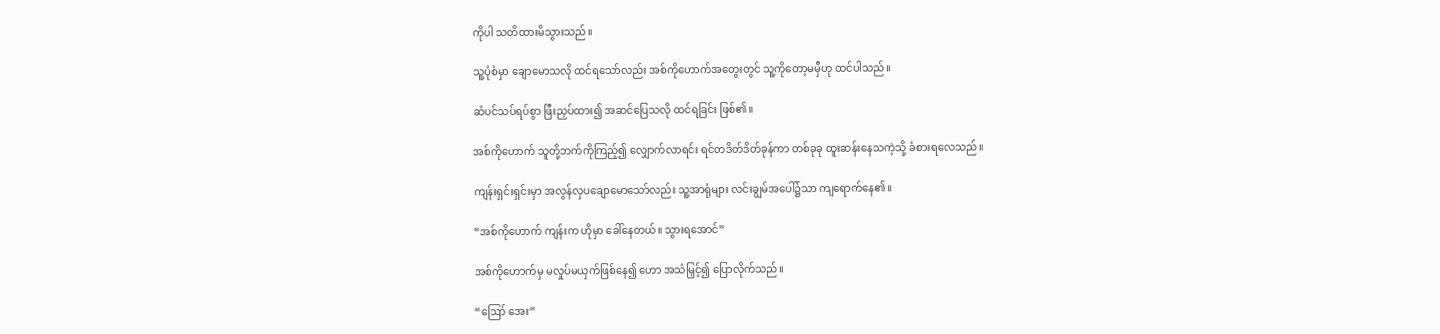ကိုပါ သတိထားမိသွားသည်။

သူ့ပုံစံမှာ ချောမောသလို ထင်ရသော်လည်း အစ်ကိုဟောက်အတွေးတွင် သူ့ကိုတော့မမှီဟု ထင်ပါသည်။

ဆံပင်သပ်ရပ်စွာ ဖြီးညှပ်ထား၍ အဆင်ပြေသလို ထင်ရခြင်း ဖြစ်၏။

အစ်ကိုဟောက် သူတို့ဘက်ကိုကြည့်၍ လျှောက်လာရင်း ရင်တဒိတ်ဒိတ်ခုန်ကာ တစ်ခုခု ထူးဆန်းနေသကဲ့သို့ ခံစားရလေသည်။

ကျန်းရှင်းရှင်းမှာ အလွန်လှပချောမောသော်လည်း သူ့အာရုံများ လင်းချွမ်အပေါ်၌သာ ကျရောက်နေ၏။

“အစ်ကိုဟောက် ကျန်းက ဟိုမှာ ခေါ်နေတယ်။ သွားရအောင်”

အစ်ကိုဟောက်မှ မလှုပ်မယှက်ဖြစ်နေ၍ ဟော အသံမြှင့်၍ ပြောလိုက်သည်။

“ဪ အေး”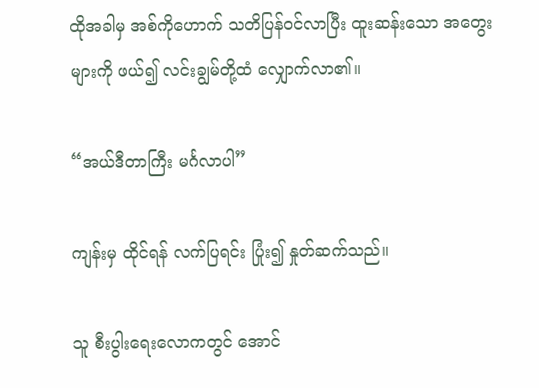ထိုအခါမှ အစ်ကိုဟောက် သတိပြန်ဝင်လာပြီး ထူးဆန်းသော အတွေးများကို ဖယ်၍ လင်းချွမ်တို့ထံ လျှောက်လာ၏။

“အယ်ဒီတာကြီး မင်္ဂလာပါ”

ကျန်းမှ ထိုင်ရန် လက်ပြရင်း ပြုံး၍ နှုတ်ဆက်သည်။

သူ စီးပွါးရေးလောကတွင် အောင်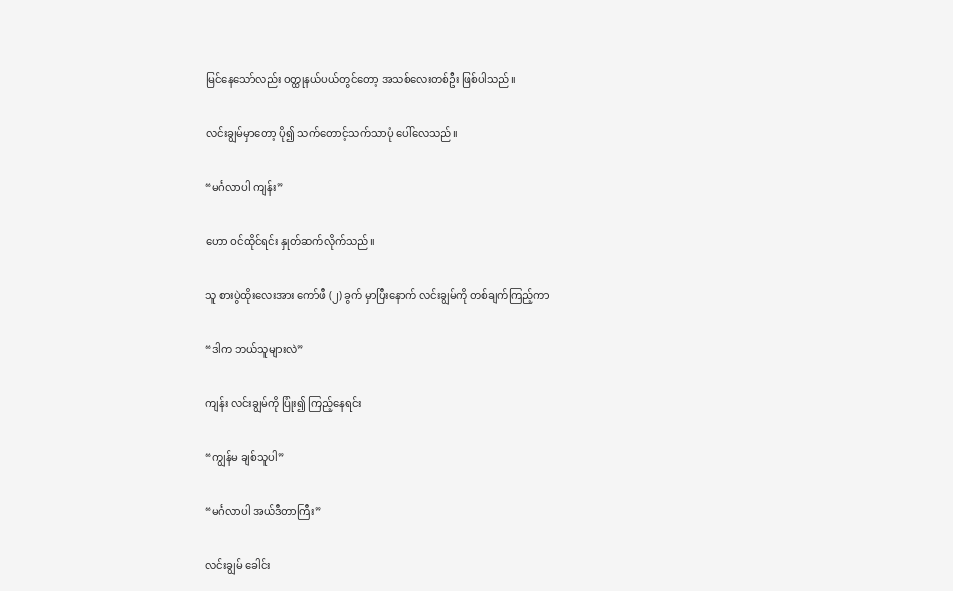မြင်နေသော်လည်း ဝတ္ထုနယ်ပယ်တွင်တော့ အသစ်လေးတစ်ဦး ဖြစ်ပါသည်။

လင်းချွမ်မှာတော့ ပို၍ သက်တောင့်သက်သာပုံ ပေါ်လေသည်။

“မင်္ဂလာပါ ကျန်း”

ဟော ဝင်ထိုင်ရင်း နှုတ်ဆက်လိုက်သည်။

သူ စားပွဲထိုးလေးအား ကော်ဖီ (၂) ခွက် မှာပြီးနောက် လင်းချွမ်ကို တစ်ချက်ကြည့်ကာ

“ဒါက ဘယ်သူများလဲ”

ကျန်း လင်းချွမ်ကို ပြုံး၍ ကြည့်နေရင်း

“ကျွန်မ ချစ်သူပါ”

“မင်္ဂလာပါ အယ်ဒီတာကြီး”

လင်းချွမ် ခေါင်း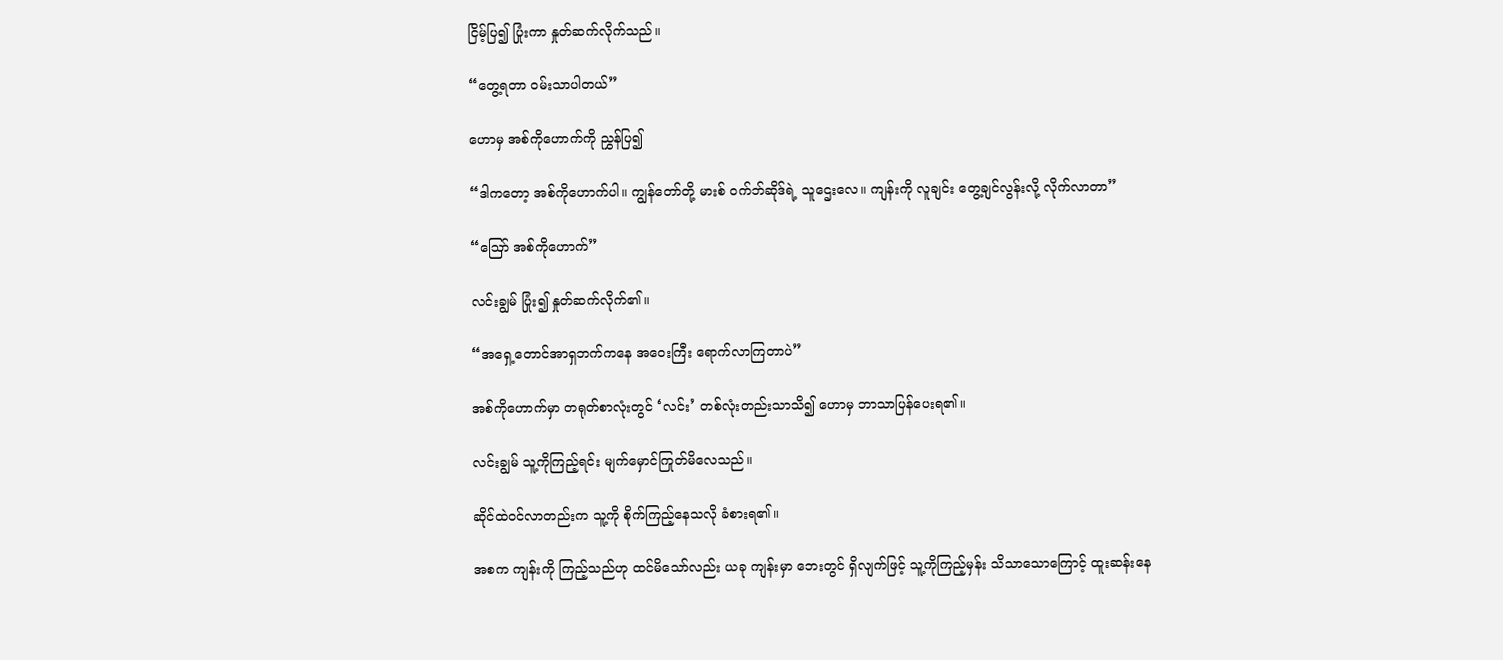ငြိမ့်ပြ၍ ပြုံးကာ နှုတ်ဆက်လိုက်သည်။

“တွေ့ရတာ ဝမ်းသာပါတယ်”

ဟောမှ အစ်ကိုဟောက်ကို ညွှန်ပြ၍

“ဒါကတော့ အစ်ကိုဟောက်ပါ။ ကျွန်တော်တို့ မားစ် ဝက်ဘ်ဆိုဒ်ရဲ့ သူဌေးလေ။ ကျန်းကို လူချင်း တွေ့ချင်လွန်းလို့ လိုက်လာတာ”

“ဪ အစ်ကိုဟောက်”

လင်းချွမ် ပြုံး၍ နှုတ်ဆက်လိုက်၏။

“အရှေ့တောင်အာရှဘက်ကနေ အဝေးကြီး ရောက်လာကြတာပဲ”

အစ်ကိုဟောက်မှာ တရုတ်စာလုံးတွင် ‘လင်း’ တစ်လုံးတည်းသာသိ၍ ဟောမှ ဘာသာပြန်ပေးရ၏။

လင်းချွမ် သူ့ကိုကြည့်ရင်း မျက်မှောင်ကြုတ်မိလေသည်။

ဆိုင်ထဲဝင်လာတည်းက သူ့ကို စိုက်ကြည့်နေသလို ခံစားရ၏။

အစက ကျန်းကို ကြည့်သည်ဟု ထင်မိသော်လည်း ယခု ကျန်းမှာ ဘေးတွင် ရှိလျက်ဖြင့် သူ့ကိုကြည့်မှန်း သိသာသောကြောင့် ထူးဆန်းနေ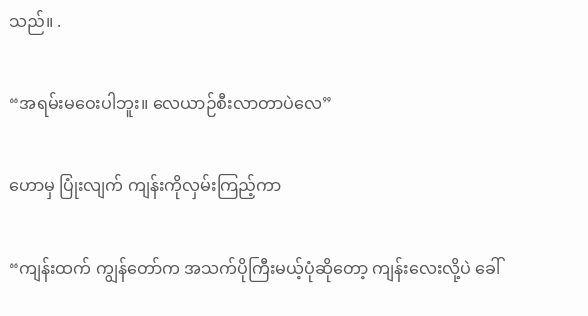သည်။ .

“အရမ်းမဝေးပါဘူး။ လေယာဉ်စီးလာတာပဲလေ”

ဟောမှ ပြုံးလျက် ကျန်းကိုလှမ်းကြည့်ကာ

“ကျန်းထက် ကျွန်တော်က အသက်ပိုကြီးမယ့်ပုံဆိုတော့ ကျန်းလေးလို့ပဲ ခေါ်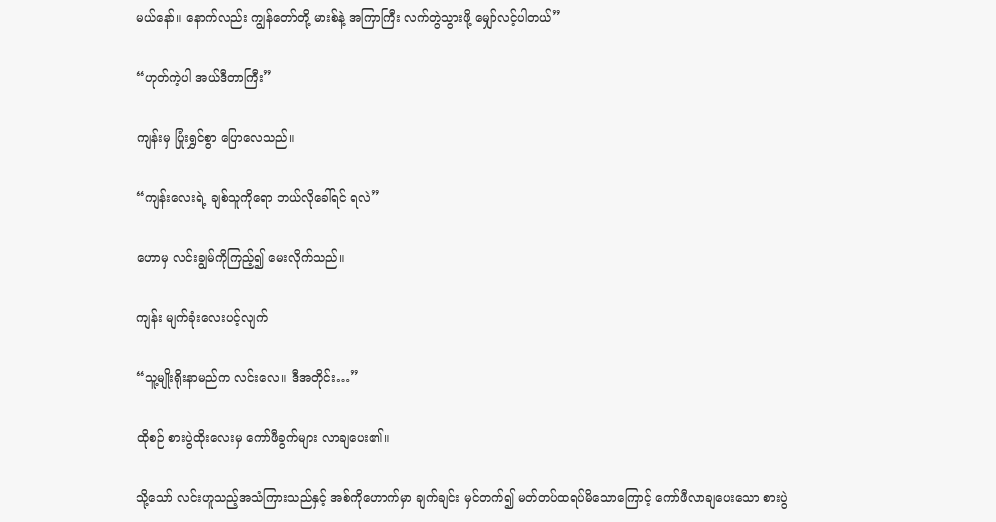မယ်နော်။ နောက်လည်း ကျွန်တော်တို့ မားစ်နဲ့ အကြာကြီး လက်တွဲသွားဖို့ မျှော်လင့်ပါတယ်”

“ဟုတ်ကဲ့ပါ အယ်ဒီတာကြီး”

ကျန်းမှ ပြုံးရွှင်စွာ ပြောလေသည်။

“ကျန်းလေးရဲ့ ချစ်သူကိုရော ဘယ်လိုခေါ်ရင် ရလဲ”

ဟောမှ လင်းချွမ်ကိုကြည့်၍ မေးလိုက်သည်။

ကျန်း မျက်ခုံးလေးပင့်လျက်

“သူ့မျိုးရိုးနာမည်က လင်းလေ။ ဒီအတိုင်း…”

ထိုစဉ် စားပွဲထိုးလေးမှ ကော်ဖီခွက်များ လာချပေး၏။

သို့သော် လင်းဟူသည့်အသံကြားသည်နှင့် အစ်ကိုဟောက်မှာ ချက်ချင်း မှင်တက်၍ မတ်တပ်ထရပ်မိသောကြောင့် ကော်ဖီလာချပေးသော စားပွဲ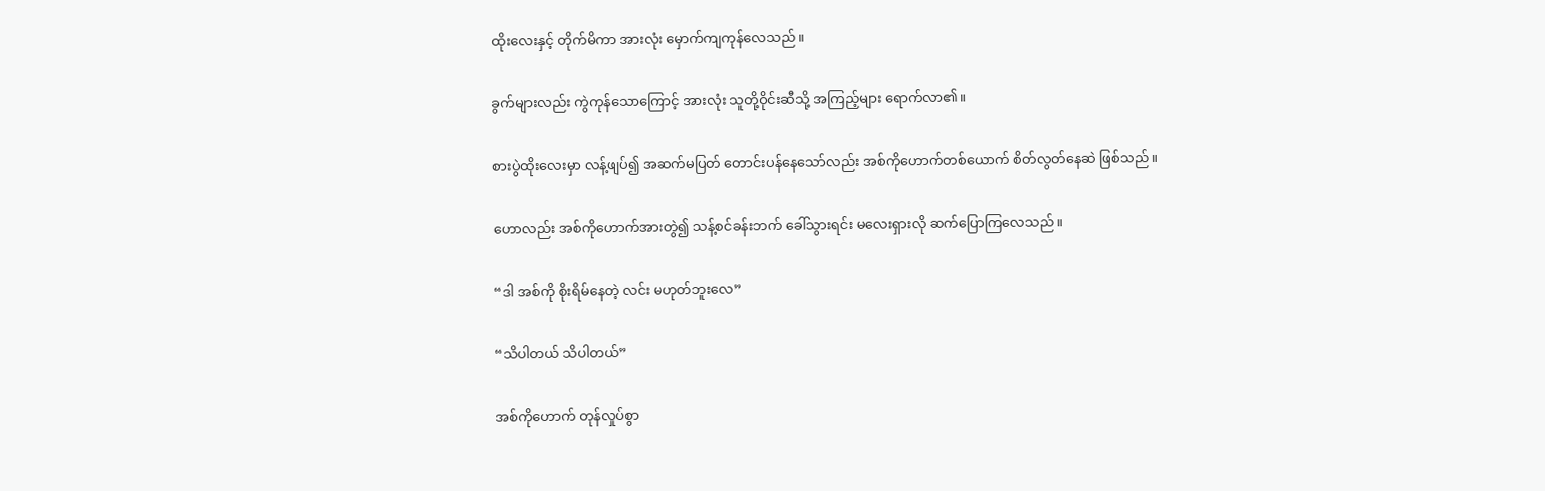ထိုးလေးနှင့် တိုက်မိကာ အားလုံး မှောက်ကျကုန်လေသည်။

ခွက်များလည်း ကွဲကုန်သောကြောင့် အားလုံး သူတို့ဝိုင်းဆီသို့ အကြည့်များ ရောက်လာ၏။

စားပွဲထိုးလေးမှာ လန့်ဖျပ်၍ အဆက်မပြတ် တောင်းပန်နေသော်လည်း အစ်ကိုဟောက်တစ်ယောက် စိတ်လွတ်နေဆဲ ဖြစ်သည်။

ဟောလည်း အစ်ကိုဟောက်အားတွဲ၍ သန့်စင်ခန်းဘက် ခေါ်သွားရင်း မလေးရှားလို ဆက်ပြောကြလေသည်။

“ဒါ အစ်ကို စိုးရိမ်နေတဲ့ လင်း မဟုတ်ဘူးလေ”

“သိပါတယ် သိပါတယ်”

အစ်ကိုဟောက် တုန်လှုပ်စွာ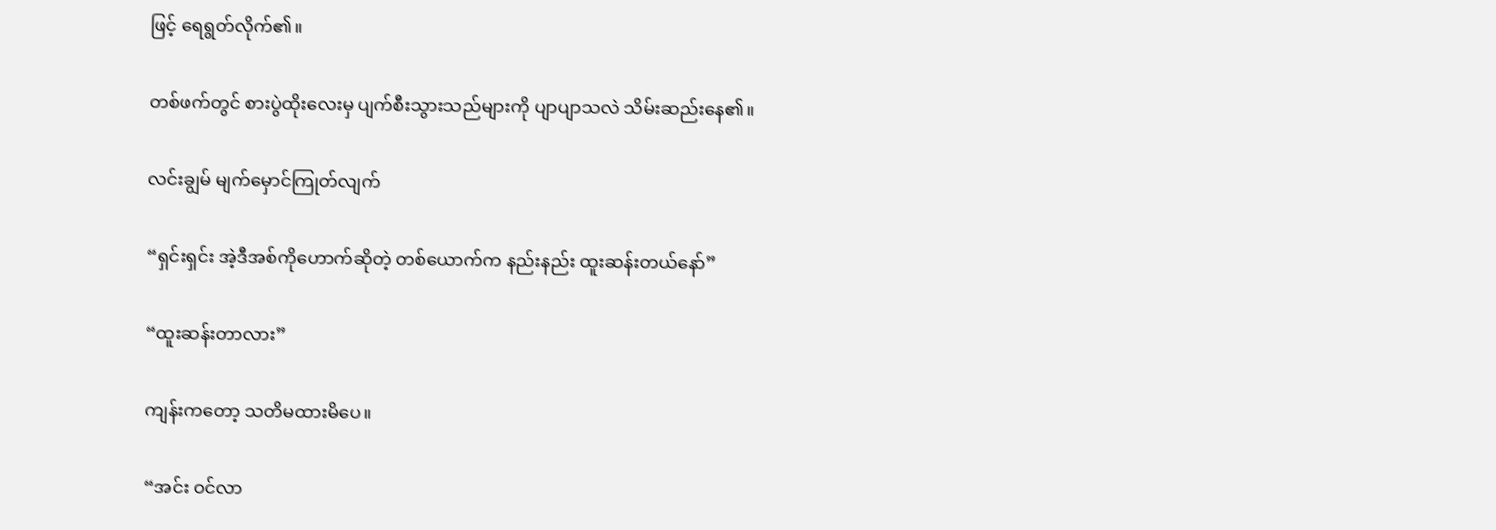ဖြင့် ရေရွတ်လိုက်၏။

တစ်ဖက်တွင် စားပွဲထိုးလေးမှ ပျက်စီးသွားသည်များကို ပျာပျာသလဲ သိမ်းဆည်းနေ၏။

လင်းချွမ် မျက်မှောင်ကြုတ်လျက်

“ရှင်းရှင်း အဲ့ဒီအစ်ကိုဟောက်ဆိုတဲ့ တစ်ယောက်က နည်းနည်း ထူးဆန်းတယ်နော်”

“ထူးဆန်းတာလား”

ကျန်းကတော့ သတိမထားမိပေ။

“အင်း ဝင်လာ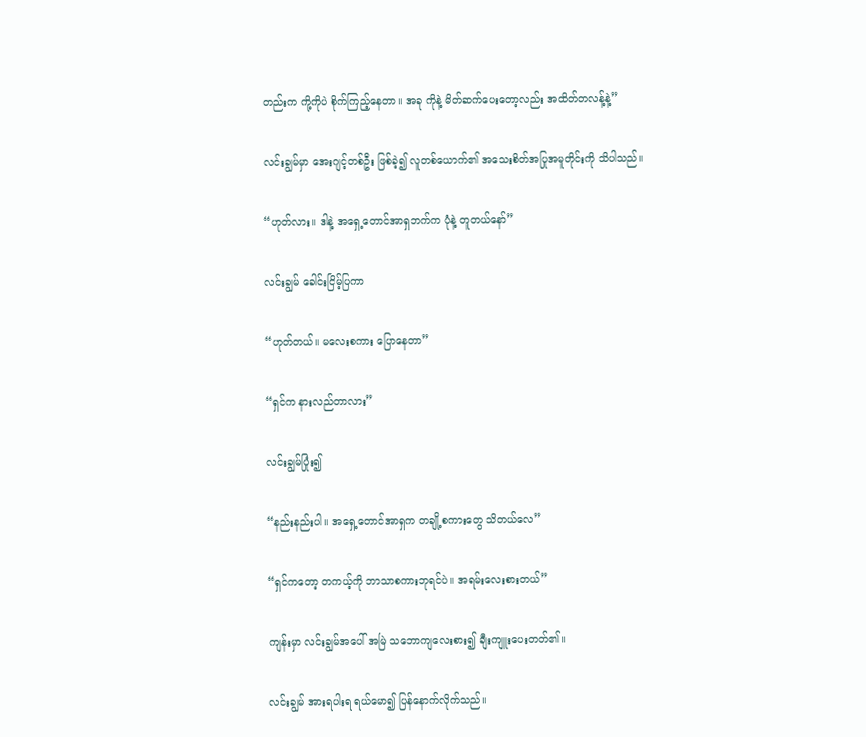တည်းက ကို့ကိုပဲ စိုက်ကြည့်နေတာ။ အခု ကိုနဲ့ မိတ်ဆက်ပေးတော့လည်း အထိတ်တလန့်နဲ့”

လင်းချွမ်မှာ အေးဂျင့်တစ်ဦး ဖြစ်ခဲ့၍ လူတစ်ယောက်၏ အသေးစိတ်အပြုအမူတိုင်းကို သိပါသည်။

“ဟုတ်လား။ ဒါနဲ့ အရှေ့တောင်အာရှဘက်က ပုံနဲ့ တူတယ်နော်”

လင်းချွမ် ခေါင်းငြိမ့်ပြကာ

“ဟုတ်တယ်။ မလေးစကား ပြောနေတာ”

“ရှင်က နားလည်တာလား”

လင်းချွမ်ပြုံး၍

“နည်းနည်းပါ။ အရှေ့တောင်အာရှက တချို့စကားတွေ သိတယ်လေ”

“ရှင်ကတော့ တကယ့်ကို ဘာသာစကားဘုရင်ပဲ။ အရမ်းလေးစားတယ်”

ကျန်းမှာ လင်းချွမ်အပေါ် အမြဲ သဘောကျလေးစား၍ ချီးကျူးပေးတတ်၏။

လင်းချွမ် အားရပါးရ ရယ်မော၍ ပြန်နောက်လိုက်သည်။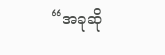“အခုဆို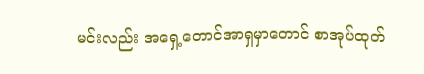မင်းလည်း အရှေ့တောင်အာရှမှာတောင် စာအုပ်ထုတ်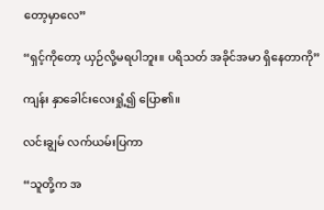တော့မှာလေ”

“ရှင့်ကိုတော့ ယှဉ်လို့မရပါဘူး။ ပရိသတ် အခိုင်အမာ ရှိနေတာကို”

ကျန်း နှာခေါင်းလေးရှုံ့၍ ပြော၏။

လင်းချွမ် လက်ယမ်းပြကာ

“သူတို့က အ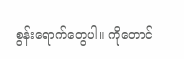စွန်းရောက်တွေပါ။ ကိုတောင်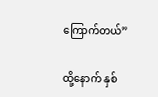ကြောက်တယ်”

ထို့နောက် နှစ်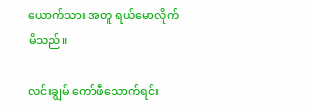ယောက်သား အတူ ရယ်မောလိုက်မိသည်။

လင်းချွမ် ကော်ဖီသောက်ရင်း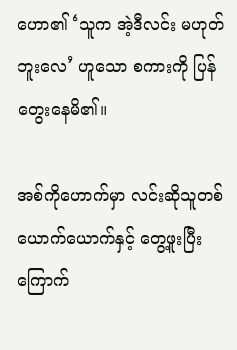ဟော၏ ‘သူက အဲ့ဒီလင်း မဟုတ်ဘူးလေ’ ဟူသော စကားကို ပြန်တွေးနေမိ၏။

အစ်ကိုဟောက်မှာ လင်းဆိုသူတစ်ယောက်ယောက်နှင့် တွေ့ဖူးပြီး ကြောက်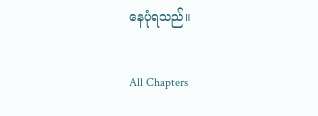နေပုံရသည်။

All Chapters